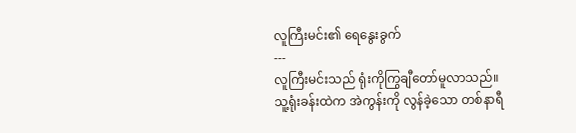လူကြီးမင်း၏ ရေနွေးခွက်
---
လူကြီးမင်းသည် ရုံးကိုကြွချီတော်မူလာသည်။ သူ့ရုံးခန်းထဲက အဲကွန်းကို လွန်ခဲ့သော တစ်နာရီ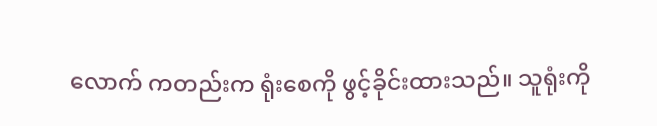လောက် ကတည်းက ရုံးစေကို ဖွင့်ခိုင်းထားသည်။ သူရုံးကို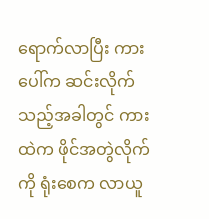ရောက်လာပြီး ကားပေါ်က ဆင်းလိုက်သည့်အခါတွင် ကားထဲက ဖိုင်အတွဲလိုက်ကို ရုံးစေက လာယူ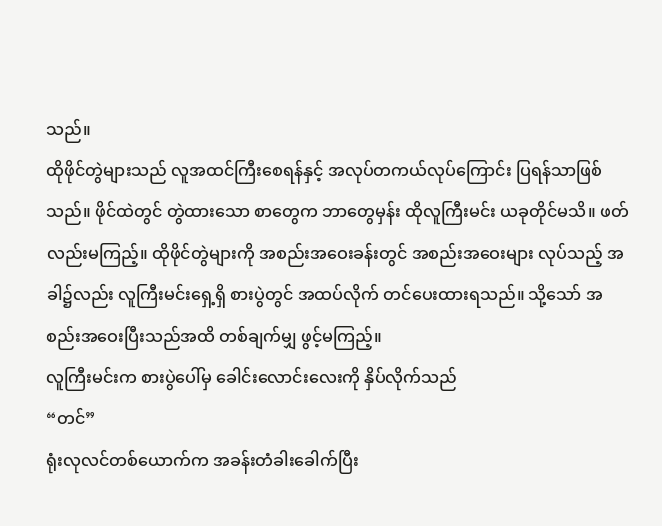သည်။
ထိုဖိုင်တွဲများသည် လူအထင်ကြီးစေရန်နှင့် အလုပ်တကယ်လုပ်ကြောင်း ပြရန်သာဖြစ်သည်။ ဖိုင်ထဲတွင် တွဲထားသော စာတွေက ဘာတွေမှန်း ထိုလူကြီးမင်း ယခုတိုင်မသိ။ ဖတ်လည်းမကြည့်။ ထိုဖိုင်တွဲများကို အစည်းအဝေးခန်းတွင် အစည်းအဝေးများ လုပ်သည့် အခါ၌လည်း လူကြီးမင်းရှေ့ရှိ စားပွဲတွင် အထပ်လိုက် တင်ပေးထားရသည်။ သို့သော် အစည်းအဝေးပြီးသည်အထိ တစ်ချက်မျှ ဖွင့်မကြည့်။
လူကြီးမင်းက စားပွဲပေါ်မှ ခေါင်းလောင်းလေးကို နှိပ်လိုက်သည်
“တင်”
ရုံးလုလင်တစ်ယောက်က အခန်းတံခါးခေါက်ပြီး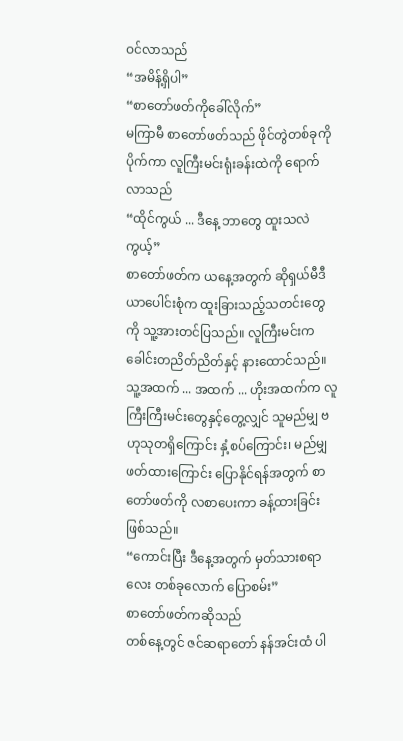ဝင်လာသည်
“အမိန့်ရှိပါ”
“စာတော်ဖတ်ကိုခေါ်လိုက်”
မကြာမီ စာတော်ဖတ်သည် ဖိုင်တွဲတစ်ခုကို ပိုက်ကာ လူကြီးမင်းရုံးခန်းထဲကို ရောက်လာသည်
“ထိုင်ကွယ် ... ဒီနေ့ ဘာတွေ ထူးသလဲကွယ့်”
စာတော်ဖတ်က ယနေ့အတွက် ဆိုရှယ်မီဒီယာပေါင်းစုံက ထူးခြားသည့်သတင်းတွေကို သူ့အားတင်ပြသည်။ လူကြီးမင်းက ခေါင်းတညိတ်ညိတ်နှင့် နားထောင်သည်။
သူ့အထက် ... အထက် ... ဟိုးအထက်က လူကြီးကြီးမင်းတွေနှင့်တွေ့လျှင် သူမည်မျှ ဗဟုသုတရှိကြောင်း နှံ့စပ်ကြောင်း၊ မည်မျှဖတ်ထားကြောင်း ပြောနိုင်ရန်အတွက် စာတော်ဖတ်ကို လစာပေးကာ ခန့်ထားခြင်းဖြစ်သည်။
“ကောင်းပြီး ဒီနေ့အတွက် မှတ်သားစရာလေး တစ်ခုလောက် ပြောစမ်း”
စာတော်ဖတ်ကဆိုသည်
တစ်နေ့တွင် ဇင်ဆရာတော် နန်အင်းထံ ပါ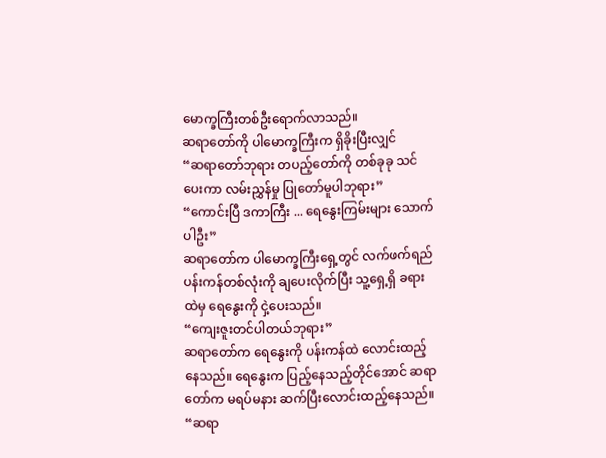မောက္ခကြီးတစ်ဦးရောက်လာသည်။
ဆရာတော်ကို ပါမောက္ခကြီးက ရှိခိုးပြီးလျှင်
“ဆရာတော်ဘုရား တပည့်တော်ကို တစ်ခုခု သင်ပေးကာ လမ်းညွှန်မှု ပြုတော်မူပါဘုရား”
“ကောင်းပြီ ဒကာကြီး ... ရေနွေးကြမ်းများ သောက်ပါဦး”
ဆရာတော်က ပါမောက္ခကြီးရှေ့တွင် လက်ဖက်ရည်ပန်းကန်တစ်လုံးကို ချပေးလိုက်ပြီး သူ့ရှေ့ရှိ ခရားထဲမှ ရေနွေးကို ငှဲ့ပေးသည်။
“ကျေးဇူးတင်ပါတယ်ဘုရား”
ဆရာတော်က ရေနွေးကို ပန်းကန်ထဲ လောင်းထည့်နေသည်။ ရေနွေးက ပြည့်နေသည့်တိုင်အောင် ဆရာတော်က မရပ်မနား ဆက်ပြီးလောင်းထည့်နေသည်။
“ဆရာ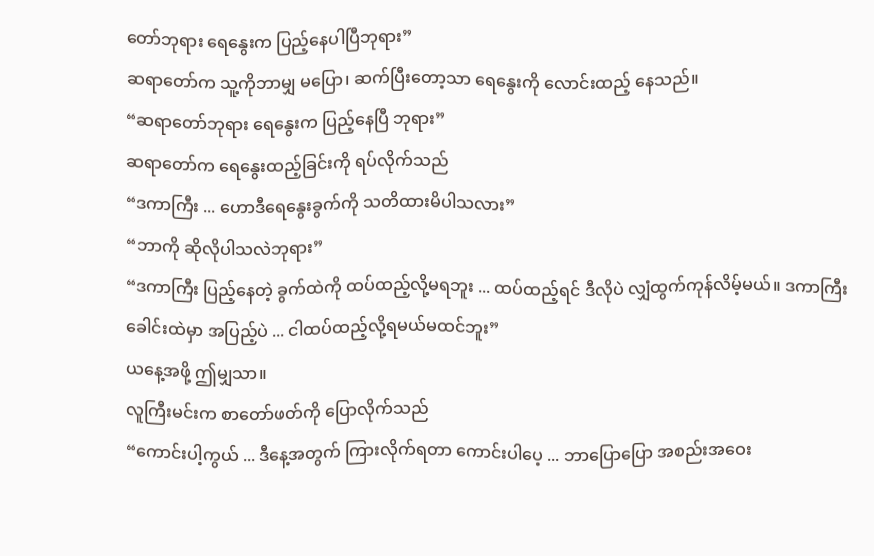တော်ဘုရား ရေနွေးက ပြည့်နေပါပြီဘုရား”
ဆရာတော်က သူ့ကိုဘာမျှ မပြော၊ ဆက်ပြီးတော့သာ ရေနွေးကို လောင်းထည့် နေသည်။
“ဆရာတော်ဘုရား ရေနွေးက ပြည့်နေပြီ ဘုရား”
ဆရာတော်က ရေနွေးထည့်ခြင်းကို ရပ်လိုက်သည်
“ဒကာကြီး ... ဟောဒီရေနွေးခွက်ကို သတိထားမိပါသလား”
“ဘာကို ဆိုလိုပါသလဲဘုရား”
“ဒကာကြီး ပြည့်နေတဲ့ ခွက်ထဲကို ထပ်ထည့်လို့မရဘူး ... ထပ်ထည့်ရင် ဒီလိုပဲ လျှံထွက်ကုန်လိမ့်မယ်။ ဒကာကြီးခေါင်းထဲမှာ အပြည့်ပဲ ... ငါထပ်ထည့်လို့ရမယ်မထင်ဘူး”
ယနေ့အဖို့ ဤမျှသာ။
လူကြီးမင်းက စာတော်ဖတ်ကို ပြောလိုက်သည်
“ကောင်းပါ့ကွယ် ... ဒီနေ့အတွက် ကြားလိုက်ရတာ ကောင်းပါပေ့ ... ဘာပြောပြော အစည်းအဝေး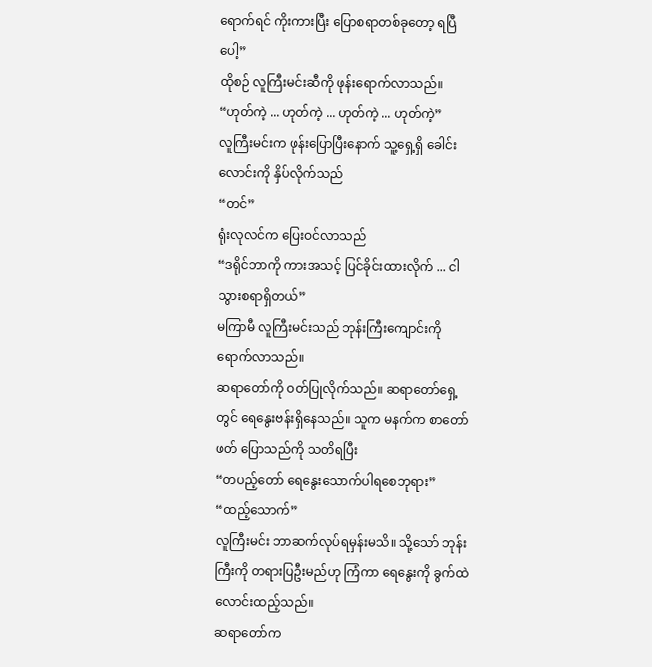ရောက်ရင် ကိုးကားပြီး ပြောစရာတစ်ခုတော့ ရပြီပေါ့”
ထိုစဉ် လူကြီးမင်းဆီကို ဖုန်းရောက်လာသည်။
“ဟုတ်ကဲ့ ... ဟုတ်ကဲ့ ... ဟုတ်ကဲ့ ... ဟုတ်ကဲ့”
လူကြီးမင်းက ဖုန်းပြောပြီးနောက် သူ့ရှေ့ရှိ ခေါင်းလောင်းကို နှိပ်လိုက်သည်
“တင်”
ရုံးလုလင်က ပြေးဝင်လာသည်
“ဒရိုင်ဘာကို ကားအသင့် ပြင်ခိုင်းထားလိုက် ... ငါသွားစရာရှိတယ်”
မကြာမီ လူကြီးမင်းသည် ဘုန်းကြီးကျောင်းကို ရောက်လာသည်။
ဆရာတော်ကို ဝတ်ပြုလိုက်သည်။ ဆရာတော်ရှေ့တွင် ရေနွေးဗန်းရှိနေသည်။ သူက မနက်က စာတော်ဖတ် ပြောသည်ကို သတိရပြီး
“တပည့်တော် ရေနွေးသောက်ပါရစေဘုရား”
“ထည့်သောက်”
လူကြီးမင်း ဘာဆက်လုပ်ရမှန်းမသိ။ သို့သော် ဘုန်းကြီးကို တရားပြဦးမည်ဟု ကြံကာ ရေနွေးကို ခွက်ထဲ လောင်းထည့်သည်။
ဆရာတော်က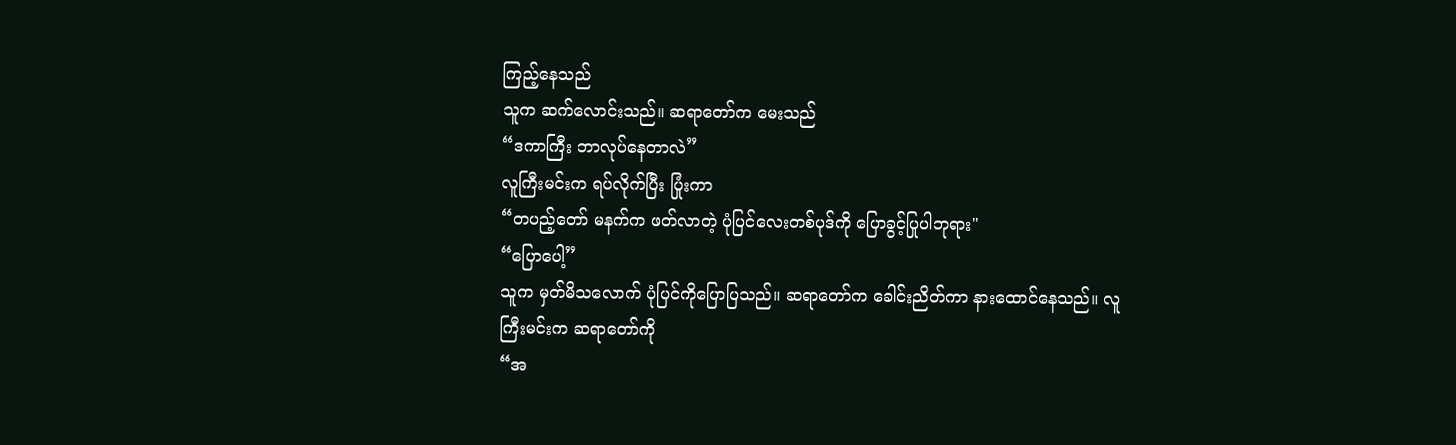ကြည့်နေသည်
သူက ဆက်လောင်းသည်။ ဆရာတော်က မေးသည်
“ဒကာကြီး ဘာလုပ်နေတာလဲ”
လူကြီးမင်းက ရပ်လိုက်ပြီး ပြုံးကာ
“တပည့်တော် မနက်က ဖတ်လာတဲ့ ပုံပြင်လေးတစ်ပုဒ်ကို ပြောခွင့်ပြုပါဘုရား"
“ပြောပေါ့”
သူက မှတ်မိသလောက် ပုံပြင်ကိုပြောပြသည်။ ဆရာတော်က ခေါင်းညိတ်ကာ နားထောင်နေသည်။ လူကြီးမင်းက ဆရာတော်ကို
“အ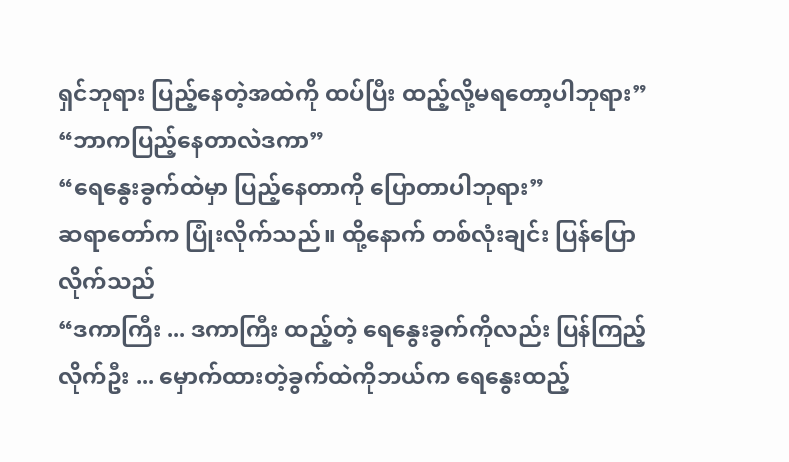ရှင်ဘုရား ပြည့်နေတဲ့အထဲကို ထပ်ပြီး ထည့်လို့မရတော့ပါဘုရား”
“ဘာကပြည့်နေတာလဲဒကာ”
“ရေနွေးခွက်ထဲမှာ ပြည့်နေတာကို ပြောတာပါဘုရား”
ဆရာတော်က ပြုံးလိုက်သည်။ ထို့နောက် တစ်လုံးချင်း ပြန်ပြောလိုက်သည်
“ဒကာကြီး ... ဒကာကြီး ထည့်တဲ့ ရေနွေးခွက်ကိုလည်း ပြန်ကြည့်လိုက်ဦး ... မှောက်ထားတဲ့ခွက်ထဲကိုဘယ်က ရေနွေးထည့်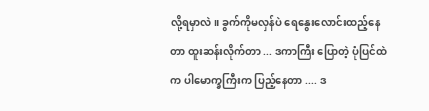လို့ရမှာလဲ။ ခွက်ကိုမလှန်ပဲ ရေနွေးလောင်းထည့်နေတာ ထူးဆန်းလိုက်တာ ... ဒကာကြီး ပြောတဲ့ ပုံပြင်ထဲက ပါမောက္ခကြီးက ပြည့်နေတာ .... ဒ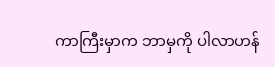ကာကြီးမှာက ဘာမှကို ပါလာဟန်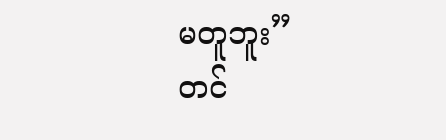မတူဘူး”
တင်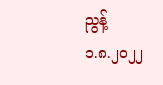ညွန့်
၁.၈.၂၀၂၂